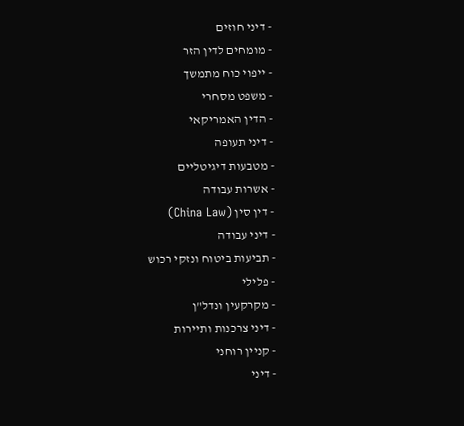- דיני חוזים
- מומחים לדין הזר
- ייפוי כוח מתמשך
- משפט מסחרי
- הדין האמריקאי
- דיני תעופה
- מטבעות דיגיטליים
- אשרות עבודה
- דין סין (China Law)
- דיני עבודה
- תביעות ביטוח ונזקי רכוש
- פלילי
- מקרקעין ונדל"ן
- דיני צרכנות ותיירות
- קניין רוחני
- דיני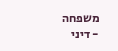משפחה
- דיני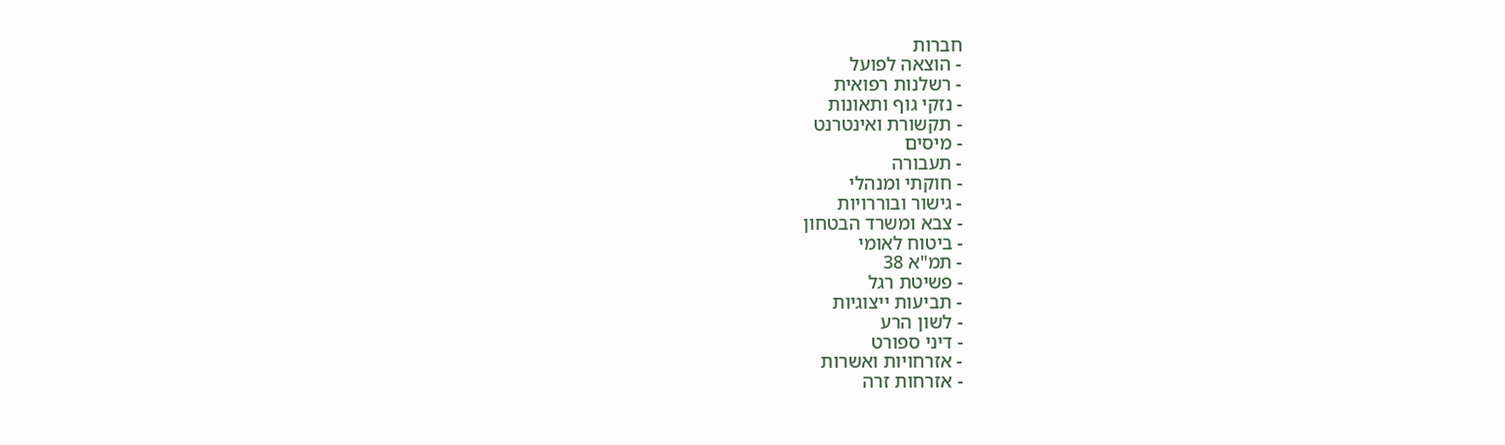חברות
- הוצאה לפועל
- רשלנות רפואית
- נזקי גוף ותאונות
- תקשורת ואינטרנט
- מיסים
- תעבורה
- חוקתי ומנהלי
- גישור ובוררויות
- צבא ומשרד הבטחון
- ביטוח לאומי
- תמ"א 38
- פשיטת רגל
- תביעות ייצוגיות
- לשון הרע
- דיני ספורט
- אזרחויות ואשרות
- אזרחות זרה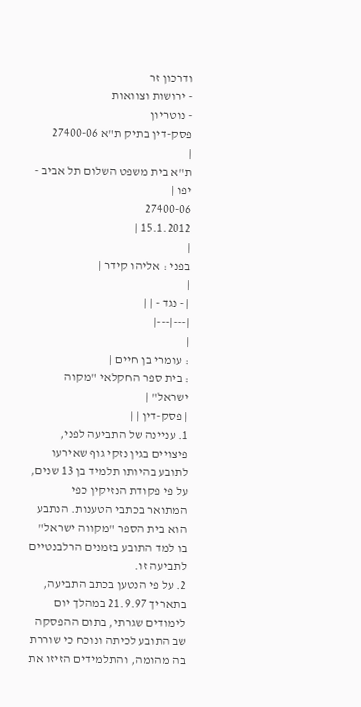ודרכון זר
- ירושות וצוואות
- נוטריון
פסק-דין בתיק ת"א 27400-06
|
ת"א בית משפט השלום תל אביב - יפו |
27400-06
15.1.2012 |
|
בפני : אליהו קידר |
|
| - נגד - | |
|---|---|
|
: עומרי בן חיים |
: בית ספר החקלאי "מקוה ישראל" |
| פסק-דין | |
1. עניינה של התביעה לפני, פיצויים בגין נזקי גוף שאירעו לתובע בהיותו תלמיד בן 13 שנים, על פי פקודת הנזיקין כפי המתואר בכתבי הטענות. הנתבע הוא בית הספר "מקווה ישראל" בו למד התובע בזמנים הרלבנטיים לתביעה זו.
2. על פי הנטען בכתב התביעה, בתאריך 21.9.97 במהלך יום לימודים שגרתי, בתום ההפסקה שב התובע לכיתה ונוכח כי שוררת בה מהומה, והתלמידים הזיזו את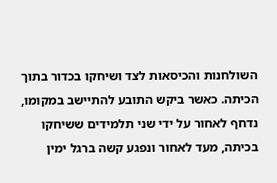השולחנות והכיסאות לצד ושיחקו בכדור בתוך הכיתה. כאשר ביקש התובע להתיישב במקומו, נדחף לאחור על ידי שני תלמידים ששיחקו בכיתה, מעד לאחור ונפגע קשה ברגל ימין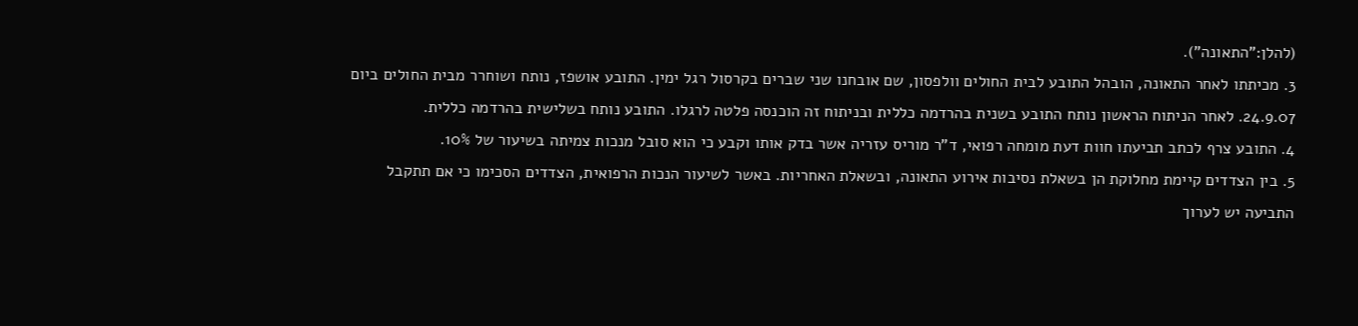(להלן:"התאונה").
3. מכיתתו לאחר התאונה, הובהל התובע לבית החולים וולפסון, שם אובחנו שני שברים בקרסול רגל ימין. התובע אושפז, נותח ושוחרר מבית החולים ביום 24.9.07. לאחר הניתוח הראשון נותח התובע בשנית בהרדמה כללית ובניתוח זה הוכנסה פלטה לרגלו. התובע נותח בשלישית בהרדמה כללית.
4. התובע צרף לכתב תביעתו חוות דעת מומחה רפואי, ד"ר מוריס עזריה אשר בדק אותו וקבע כי הוא סובל מנכות צמיתה בשיעור של 10%.
5. בין הצדדים קיימת מחלוקת הן בשאלת נסיבות אירוע התאונה, ובשאלת האחריות. באשר לשיעור הנכות הרפואית, הצדדים הסכימו כי אם תתקבל התביעה יש לערוך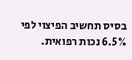בסיס תחשיב הפיצוי לפי 6.5% נכות רפואית.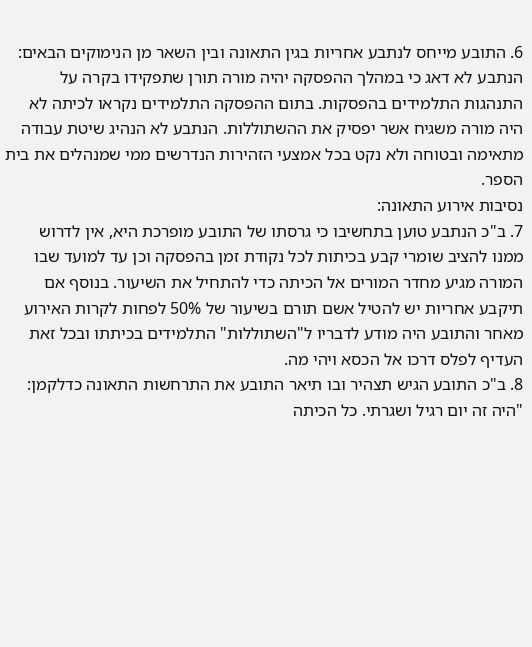6. התובע מייחס לנתבע אחריות בגין התאונה ובין השאר מן הנימוקים הבאים: הנתבע לא דאג כי במהלך ההפסקה יהיה מורה תורן שתפקידו בקרה על התנהגות התלמידים בהפסקות. בתום ההפסקה התלמידים נקראו לכיתה לא היה מורה משגיח אשר יפסיק את ההשתוללות. הנתבע לא הנהיג שיטת עבודה מתאימה ובטוחה ולא נקט בכל אמצעי הזהירות הנדרשים ממי שמנהלים את בית הספר.
נסיבות אירוע התאונה:
7. ב"כ הנתבע טוען בתחשיבו כי גרסתו של התובע מופרכת היא, אין לדרוש ממנו להציב שומרי קבע בכיתות לכל נקודת זמן בהפסקה וכן עד למועד שבו המורה מגיע מחדר המורים אל הכיתה כדי להתחיל את השיעור. בנוסף אם תיקבע אחריות יש להטיל אשם תורם בשיעור של 50% לפחות לקרות האירוע מאחר והתובע היה מודע לדבריו ל"השתוללות" התלמידים בכיתתו ובכל זאת העדיף לפלס דרכו אל הכסא ויהי מה.
8. ב"כ התובע הגיש תצהיר ובו תיאר התובע את התרחשות התאונה כדלקמן:
"היה זה יום רגיל ושגרתי. כל הכיתה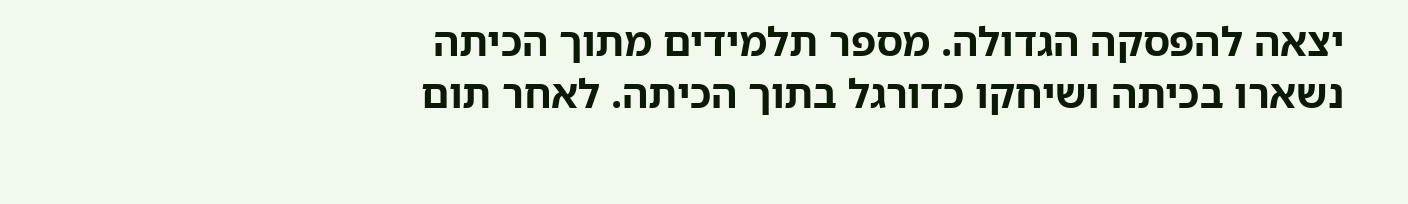יצאה להפסקה הגדולה. מספר תלמידים מתוך הכיתה נשארו בכיתה ושיחקו כדורגל בתוך הכיתה. לאחר תום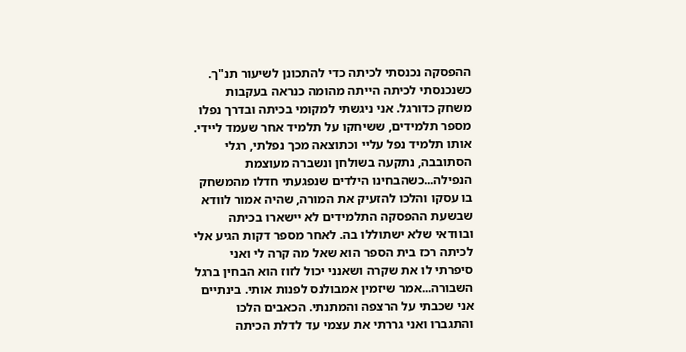ההפסקה נכנסתי לכיתה כדי להתכונן לשיעור תנ"ך. כשנכנסתי לכיתה הייתה מהומה כנראה בעקבות משחק כדורגל. אני ניגשתי למקומי בכיתה ובדרך נפלו מספר תלמידים, ששיחקו על תלמיד אחר שעמד ליידי. אותו תלמיד נפל עליי וכתוצאה מכך נפלתי, רגלי הסתובבה, נתקעה בשולחן ונשברה מעוצמת הנפילה...כשהבחינו הילדים שנפגעתי חדלו מהמשחק בו עסקו והלכו להזעיק את המורה, שהיה אמור לוודא שבשעת ההפסקה התלמידים לא יישארו בכיתה ובוודאי שלא ישתוללו בה. לאחר מספר דקות הגיע אלי לכיתה רכז בית הספר הוא שאל מה קרה לי ואני סיפרתי לו את שקרה ושאנני יכול לזוז הוא הבחין ברגל השבורה...אמר שיזמין אמבולנס לפנות אותי. בינתיים אני שכבתי על הרצפה והמתנתי. הכאבים הלכו והתגברו ואני גררתי את עצמי עד לדלת הכיתה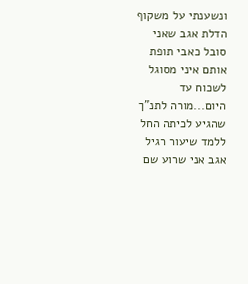ונשענתי על משקוף הדלת אגב שאני סובל כאבי תופת אותם איני מסוגל לשכוח עד היום...מורה לתנ"ך שהגיע לכיתה החל ללמד שיעור רגיל אגב אני שרוע שם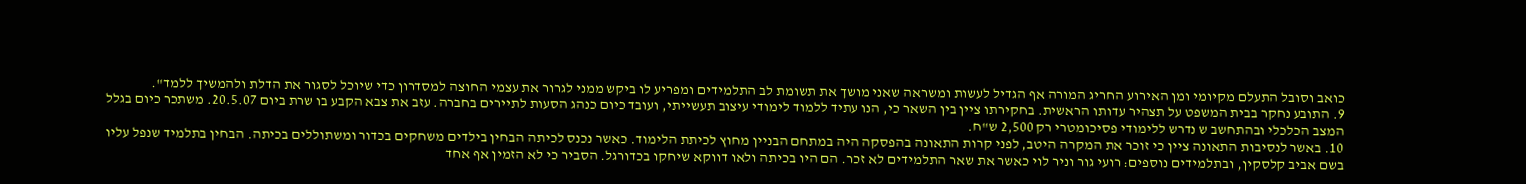כואב וסובל התעלם מקיומי ומן האירוע החריג המורה אף הגדיל לעשות ומשראה שאני מושך את תשומת לב התלמידים ומפריע לו ביקש ממני לגרור את עצמי החוצה למסדרון כדי שיוכל לסגור את הדלת ולהמשיך ללמד".
9. התובע נחקר בבית המשפט על תצהיר עדותו הראשית. בחקירתו ציין בין השאר כי, הנו עתיד ללמוד לימודי עיצוב תעשייתי, ועובד כיום כנהג הסעות לתיירים בחברה. עזב את צבא הקבע בו שרת ביום 20.5.07. משתכר כיום בגלל המצב הכלכלי ובהתחשב ש נדרש ללימודי פסיכומטרי רק 2,500 ש"ח.
10. באשר לנסיבות התאונה ציין כי זוכר את המקרה היטב, לפני קרות התאונה בהפסקה היה במתחם הבניין מחוץ לכיתת הלימוד. כאשר נכנס לכיתה הבחין בילדים משחקים בכדור ומשתוללים בכיתה. הבחין בתלמיד שנפל עליו בשם אביב קלסקין, ובתלמידים נוספים: רועי גור וניר לוי כאשר את שאר התלמידים לא זכר. הם היו בכיתה ולאו דווקא שיחקו בכדורגל. הסביר כי לא הזמין אף אחד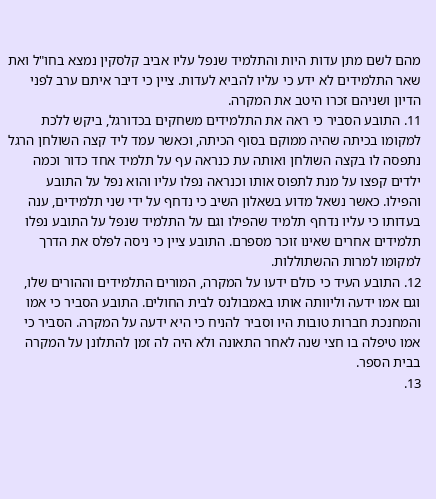מהם לשם מתן עדות היות והתלמיד שנפל עליו אביב קלסקין נמצא בחו"ל ואת שאר התלמידים לא ידע כי עליו להביא לעדות. ציין כי דיבר איתם ערב לפני הדיון ושניהם זכרו היטב את המקרה.
11. התובע הסביר כי ראה את התלמידים משחקים בכדורגל, ביקש ללכת למקומו בכיתה שהיה ממוקם בסוף הכיתה, וכאשר עמד ליד קצה השולחן הרגל נתפסה לו בקצה השולחן ואותה עת כנראה עף על תלמיד אחד כדור וכמה ילדים קפצו על מנת לתפוס אותו וכנראה נפלו עליו והוא נפל על התובע והפילו. כאשר נשאל מדוע בשאלון השיב כי נדחף על ידי שני תלמידים, ענה בעדותו כי עליו נדחף תלמיד שהפילו וגם על התלמיד שנפל על התובע נפלו תלמידים אחרים שאינו זוכר מספרם. התובע ציין כי ניסה לפלס את הדרך למקומו למרות ההשתוללות.
12. התובע העיד כי כולם ידעו על המקרה, המורים התלמידים וההורים שלו, וגם אמו ידעה וליוותה אותו באמבולנס לבית החולים. התובע הסביר כי אמו והמחנכת חברות טובות היו וסביר להניח כי היא ידעה על המקרה. הסביר כי אמו טיפלה בו חצי שנה לאחר התאונה ולא היה לה זמן להתלונן על המקרה בבית הספר.
13.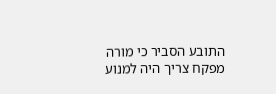התובע הסביר כי מורה מפקח צריך היה למנוע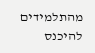מהתלמידים להיכנס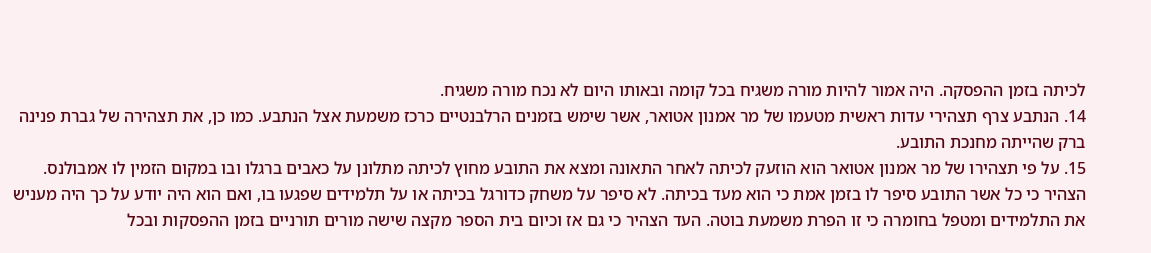לכיתה בזמן ההפסקה. היה אמור להיות מורה משגיח בכל קומה ובאותו היום לא נכח מורה משגיח.
14. הנתבע צרף תצהירי עדות ראשית מטעמו של מר אמנון אטואר, אשר שימש בזמנים הרלבנטיים כרכז משמעת אצל הנתבע. כמו כן, את תצהירה של גברת פנינה ברק שהייתה מחנכת התובע.
15. על פי תצהירו של מר אמנון אטואר הוא הוזעק לכיתה לאחר התאונה ומצא את התובע מחוץ לכיתה מתלונן על כאבים ברגלו ובו במקום הזמין לו אמבולנס. הצהיר כי כל אשר התובע סיפר לו בזמן אמת כי הוא מעד בכיתה. לא סיפר על משחק כדורגל בכיתה או על תלמידים שפגעו בו, ואם הוא היה יודע על כך היה מעניש את התלמידים ומטפל בחומרה כי זו הפרת משמעת בוטה. העד הצהיר כי גם אז וכיום בית הספר מקצה שישה מורים תורניים בזמן ההפסקות ובכל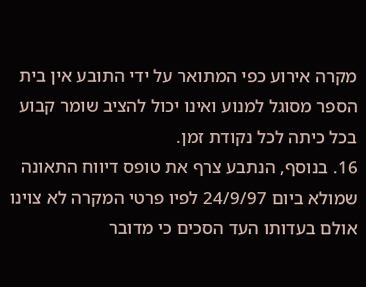מקרה אירוע כפי המתואר על ידי התובע אין בית הספר מסוגל למנוע ואינו יכול להציב שומר קבוע בכל כיתה לכל נקודת זמן.
16. בנוסף, הנתבע צרף את טופס דיווח התאונה שמולא ביום 24/9/97 לפיו פרטי המקרה לא צוינו אולם בעדותו העד הסכים כי מדובר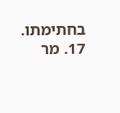בחתימתו.
17. מר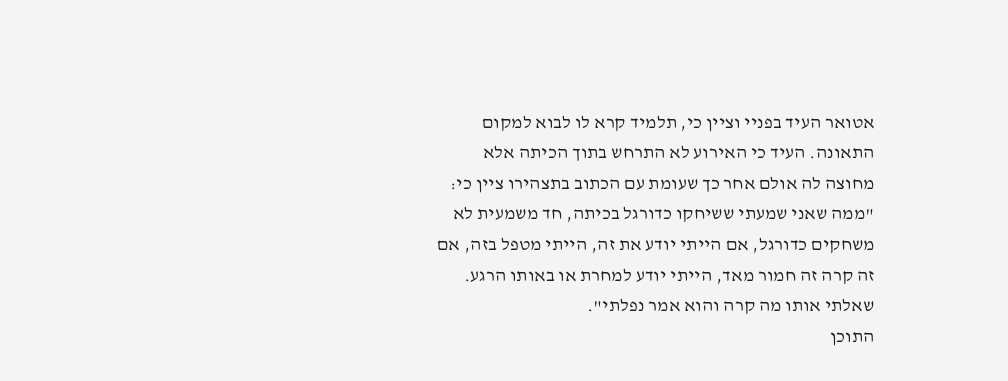אטואר העיד בפניי וציין כי, תלמיד קרא לו לבוא למקום התאונה. העיד כי האירוע לא התרחש בתוך הכיתה אלא מחוצה לה אולם אחר כך שעומת עם הכתוב בתצהירו ציין כי: "ממה שאני שמעתי ששיחקו כדורגל בכיתה, חד משמעית לא משחקים כדורגל, אם הייתי יודע את זה, הייתי מטפל בזה, אם זה קרה זה חמור מאד, הייתי יודע למחרת או באותו הרגע. שאלתי אותו מה קרה והוא אמר נפלתי".
התוכן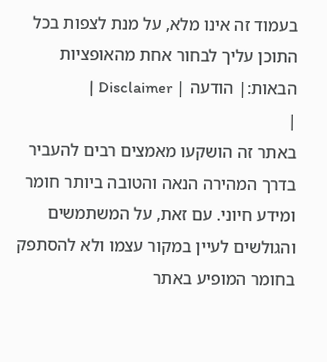בעמוד זה אינו מלא, על מנת לצפות בכל התוכן עליך לבחור אחת מהאופציות הבאות:| הודעה | Disclaimer |
|
באתר זה הושקעו מאמצים רבים להעביר בדרך המהירה הנאה והטובה ביותר חומר ומידע חיוני. עם זאת, על המשתמשים והגולשים לעיין במקור עצמו ולא להסתפק בחומר המופיע באתר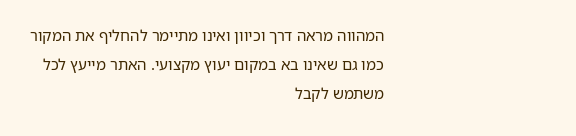המהווה מראה דרך וכיוון ואינו מתיימר להחליף את המקור כמו גם שאינו בא במקום יעוץ מקצועי. האתר מייעץ לכל משתמש לקבל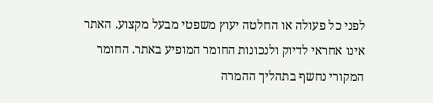לפני כל פעולה או החלטה יעוץ משפטי מבעל מקצוע. האתר אינו אחראי לדיוק ולנכונות החומר המופיע באתר. החומר המקורי נחשף בתהליך ההמרה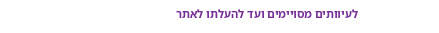לעיוותים מסויימים ועד להעלתו לאתר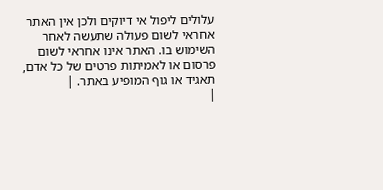עלולים ליפול אי דיוקים ולכן אין האתר אחראי לשום פעולה שתעשה לאחר השימוש בו. האתר אינו אחראי לשום פרסום או לאמיתות פרטים של כל אדם, תאגיד או גוף המופיע באתר. |
|